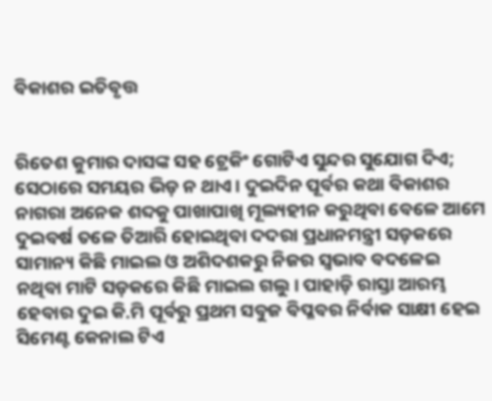ବିକାଶର ଇତିବୃତ୍ତ


ରିତେଶ କୁମାର ଦାସଙ୍କ ସହ ଟ୍ରେକିଂ ଗୋଟିଏ ସୁନ୍ଦର ସୁଯୋଗ ଦିଏ; ସେଠାରେ ସମୟର ଭିଡ଼ ନ ଥାଏ। ଦୁଇଦିନ ପୂର୍ବର କଥା ବିକାଶର ନାଗରା ଅନେକ ଶବ୍ଦକୁ ପାଖାପାଖି ମୂଲ୍ୟହୀନ କରୁଥିବା ବେଳେ ଆମେ ଦୁଇବର୍ଷ ତଳେ ତିଆରି ହୋଇଥିବା ଦଦରା ପ୍ରଧାନମନ୍ତ୍ରୀ ସଡ଼କରେ ସାମାନ୍ୟ କିଛି ମାଇଲ ଓ ଅଶିଦଶକରୁ ନିଜର ସ୍ଵଭାବ ବଦଳେଇ ନଥିବା ମାଟି ସଡ଼କରେ କିଛି ମାଇଲ ଗଲୁ। ପାହାଡ଼ି ରାସ୍ତା ଆରମ୍ଭ ହେବାର ଦୁଇ କି.ମି ପୂର୍ବରୁ ପ୍ରଥମ ସବୁଜ ବିପ୍ଳବର ନିର୍ବାକ ସାକ୍ଷୀ ହେଇ ସିମେଣ୍ଟ କେନାଲ ଟିଏ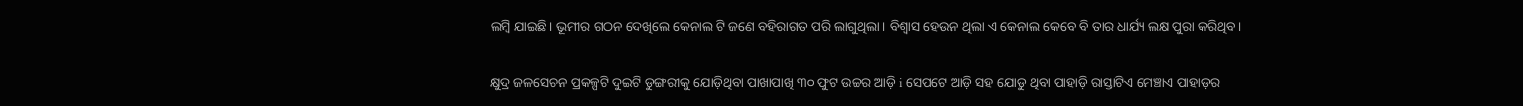ଲମ୍ବି ଯାଇଛି। ଭୂମୀର ଗଠନ ଦେଖିଲେ କେନାଲ ଟି ଜଣେ ବହିରାଗତ ପରି ଲାଗୁଥିଲା। ବିଶ୍ଵାସ ହେଉନ ଥିଲା ଏ କେନାଲ କେବେ ବି ତାର ଧାର୍ଯ୍ୟ ଲକ୍ଷ ପୁରା କରିଥିବ।

କ୍ଷୁଦ୍ର ଜଳସେଚନ ପ୍ରକଳ୍ପଟି ଦୁଇଟି ଡୁଙ୍ଗରୀକୁ ଯୋଡ଼ିଥିବା ପାଖାପାଖି ୩୦ ଫୁଟ ଉଚ୍ଚର ଆଡ଼ି i ସେପଟେ ଆଡ଼ି ସହ ଯୋଡୁ ଥିବା ପାହାଡ଼ି ରାସ୍ତାଟିଏ ମେଞ୍ଚାଏ ପାହାଡ଼ର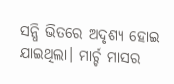ସନ୍ଧି ଭିତରେ ଅଦୃଶ୍ୟ ହୋଇ ଯାଇଥିଲା। ମାର୍ଚ୍ଚ ମାସର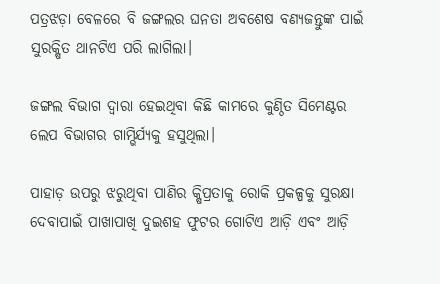ପତ୍ରଝଡ଼ା ବେଳରେ ବି ଜଙ୍ଗଲର ଘନତା ଅବଶେଷ ବଣ୍ୟଜନ୍ତୁଙ୍କ ପାଇଁ ସୁରକ୍ଷିତ ଥାନଟିଏ ପରି ଲାଗିଲା।

ଜଙ୍ଗଲ ବିଭାଗ ଦ୍ବାରା ହେଇଥିବା କିଛି କାମରେ କୁଣ୍ଠିତ ସିମେଣ୍ଟର ଲେପ ବିଭାଗର ଗାମ୍ଭିର୍ଯ୍ୟକୁ ହସୁଥିଲା।

ପାହାଡ଼ ଉପରୁ ଝରୁଥିବା ପାଣିର କ୍ଷିପ୍ରତାକୁ ରୋକି ପ୍ରକଳ୍ପକୁ ସୁରକ୍ଷା ଦେବାପାଇଁ ପାଖାପାଖି ଦୁଇଶହ ଫୁଟର ଗୋଟିଏ ଆଡ଼ି ଏବଂ ଆଡ଼ି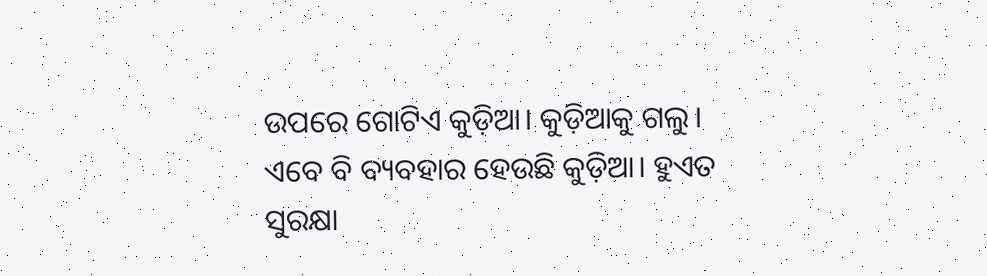ଉପରେ ଗୋଟିଏ କୁଡ଼ିଆ। କୁଡ଼ିଆକୁ ଗଲୁ। ଏବେ ବି ବ୍ୟବହାର ହେଉଛି କୁଡ଼ିଆ। ହୁଏତ ସୁରକ୍ଷା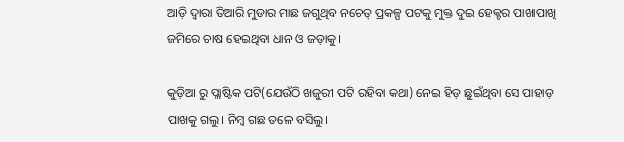ଆଡ଼ି ଦ୍ବାରା ତିଆରି ମୁଡାର ମାଛ ଜଗୁଥିବ ନଚେତ୍ ପ୍ରକଳ୍ପ ପଟକୁ ମୁକ୍ତ ଦୁଇ ହେକ୍ଟର ପାଖାପାଖି ଜମିରେ ଚାଷ ହେଇଥିବା ଧାନ ଓ ଜଡ଼ାକୁ।

କୁଡ଼ିଆ ରୁ ପ୍ଲାଷ୍ଟିକ ପଟି(ଯେଉଁଠି ଖଜୁରୀ ପଟି ରହିବା କଥା) ନେଇ ହିଡ଼ ଛୁଇଁଥିବା ସେ ପାହାଡ଼ ପାଖକୁ ଗଲୁ। ନିମ୍ବ ଗଛ ତଳେ ବସିଲୁ।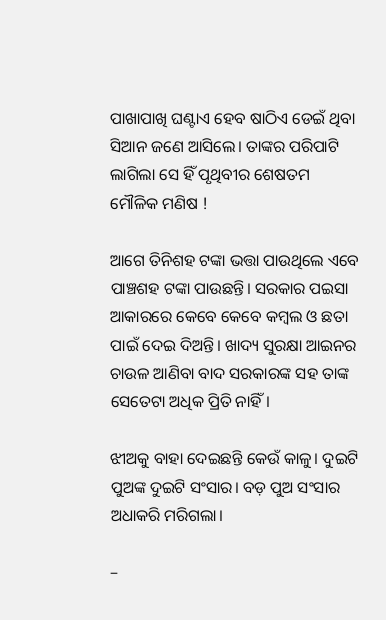ପାଖାପାଖି ଘଣ୍ଟାଏ ହେବ ଷାଠିଏ ଡେଇଁ ଥିବା ସିଆନ ଜଣେ ଆସିଲେ। ତାଙ୍କର ପରିପାଟି ଲାଗିଲା ସେ ହିଁ ପୃଥିବୀର ଶେଷତମ ମୌଳିକ ମଣିଷ !

ଆଗେ ତିନିଶହ ଟଙ୍କା ଭତ୍ତା ପାଉଥିଲେ ଏବେ ପାଞ୍ଚଶହ ଟଙ୍କା ପାଉଛନ୍ତି। ସରକାର ପଇସା ଆକାରରେ କେବେ କେବେ କମ୍ବଲ ଓ ଛତା ପାଇଁ ଦେଇ ଦିଅନ୍ତି। ଖାଦ୍ୟ ସୁରକ୍ଷା ଆଇନର ଚାଉଳ ଆଣିବା ବାଦ ସରକାରଙ୍କ ସହ ତାଙ୍କ ସେତେଟା ଅଧିକ ପ୍ରିତି ନାହିଁ।

ଝୀଅକୁ ବାହା ଦେଇଛନ୍ତି କେଉଁ କାଳୁ। ଦୁଇଟି ପୁଅଙ୍କ ଦୁଇଟି ସଂସାର। ବଡ଼ ପୁଅ ସଂସାର ଅଧାକରି ମରିଗଲା।

–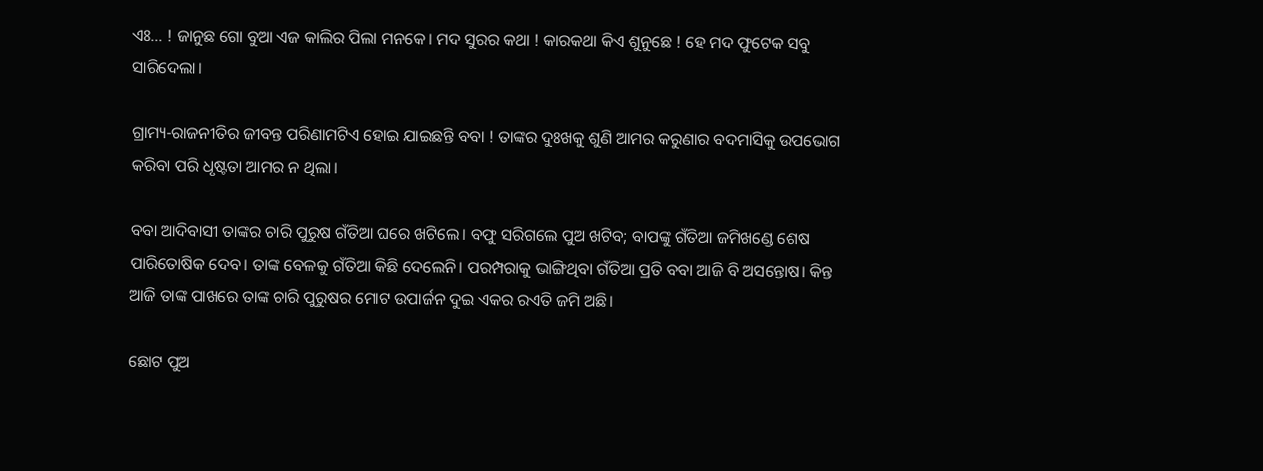ଏଃ… ! ଜାନୁଛ ଗୋ ବୁଆ ଏଜ କାଲିର ପିଲା ମନକେ। ମଦ ସୁରର କଥା ! କାରକଥା କିଏ ଶୁନୁଛେ ! ହେ ମଦ ଫୁଟେକ ସବୁ ସାରିଦେଲା।

ଗ୍ରାମ୍ୟ-ରାଜନୀତିର ଜୀବନ୍ତ ପରିଣାମଟିଏ ହୋଇ ଯାଇଛନ୍ତି ବବା ! ତାଙ୍କର ଦୁଃଖକୁ ଶୁଣି ଆମର କରୁଣାର ବଦମାସିକୁ ଉପଭୋଗ କରିବା ପରି ଧୃଷ୍ଟତା ଆମର ନ ଥିଲା।

ବବା ଆଦିବାସୀ ତାଙ୍କର ଚାରି ପୁରୁଷ ଗଁତିଆ ଘରେ ଖଟିଲେ। ବଫୁ ସରିଗଲେ ପୁଅ ଖଟିବ; ବାପଙ୍କୁ ଗଁତିଆ ଜମିଖଣ୍ଡେ ଶେଷ ପାରିତୋଷିକ ଦେବ। ତାଙ୍କ ବେଳକୁ ଗଁତିଆ କିଛି ଦେଲେନି। ପରମ୍ପରାକୁ ଭାଙ୍ଗିଥିବା ଗଁତିଆ ପ୍ରତି ବବା ଆଜି ବି ଅସନ୍ତୋଷ। କିନ୍ତ ଆଜି ତାଙ୍କ ପାଖରେ ତାଙ୍କ ଚାରି ପୁରୁଷର ମୋଟ ଉପାର୍ଜନ ଦୁଇ ଏକର ରଏତି ଜମି ଅଛି।

ଛୋଟ ପୁଅ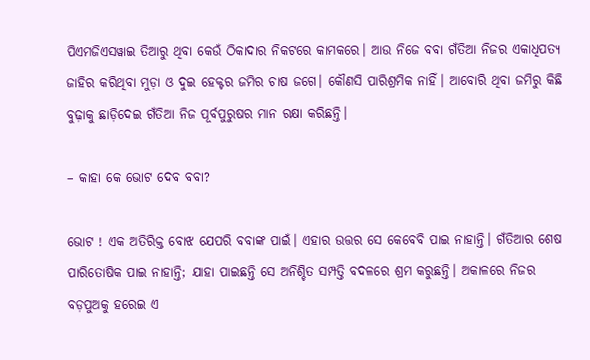ପିଏମଜିଏସୱାଇ ତିଆରୁ ଥିବା କେଉଁ ଠିକାଦାର ନିକଟରେ କାମକରେ। ଆଉ ନିଜେ ବବା ଗଁତିଆ ନିଜର ଏକାଧିପତ୍ୟ ଜାହିର କରିଥିବା ମୁଡ଼ା ଓ ଦୁଇ ହେକ୍ଟର ଜମିର ଚାଷ ଜଗେ। କୌଣସି ପାରିଶ୍ରମିକ ନାହିଁ। ଆବୋରି ଥିବା ଜମିରୁ କିଛି ବୁଢ଼ାକୁ ଛାଡ଼ିଦେଇ ଗଁତିଆ ନିଜ ପୂର୍ବପୁରୁଷର ମାନ ରକ୍ଷା କରିଛନ୍ତି।

– କାହା କେ ଭୋଟ ଦେବ ବବା?

ଭୋଟ ! ଏକ ଅତିରିକ୍ତ ବୋଝ ଯେପରି ବବାଙ୍କ ପାଇଁ। ଏହାର ଉତ୍ତର ସେ କେବେବି ପାଇ ନାହାନ୍ତି। ଗଁତିଆର ଶେଷ ପାରିତୋଷିକ ପାଇ ନାହାନ୍ତି; ଯାହା ପାଇଛନ୍ତି ସେ ଅନିଶ୍ଚିତ ସମ୍ପତ୍ତି ବଦଳରେ ଶ୍ରମ କରୁଛନ୍ତି। ଅକାଳରେ ନିଜର ବଡ଼ପୁଅକୁ ହରେଇ ଏ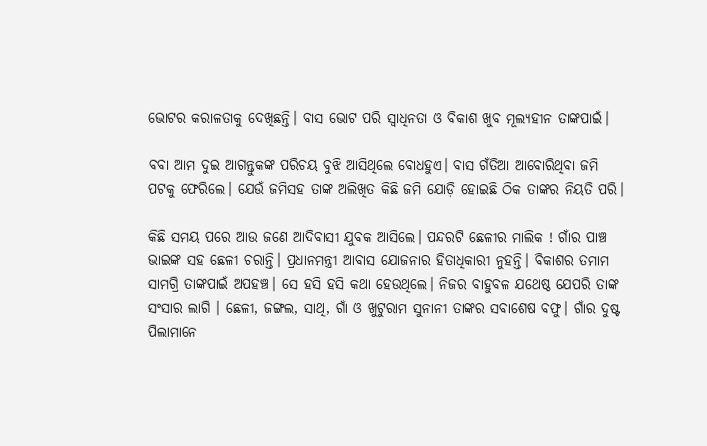ଭୋଟର କରାଳତାକୁ ଦେଖିଛନ୍ତି। ବାସ ଭୋଟ ପରି ସ୍ଵାଧିନତା ଓ ବିକାଶ ଖୁବ ମୂଲ୍ୟହୀନ ତାଙ୍କପାଇଁ।

ବବା ଆମ ଦୁଇ ଆଗନ୍ତୁକଙ୍କ ପରିଚୟ ବୁଝି ଆସିଥିଲେ ବୋଧହୁଏ। ବାସ ଗଁତିଆ ଆବୋରିଥିବା ଜମି ପଟକୁ ଫେରିଲେ। ଯେଉଁ ଜମିସହ ତାଙ୍କ ଅଲିଖିତ କିଛି ଜମି ଯୋଡ଼ି ହୋଇଛି ଠିକ ତାଙ୍କର ନିୟତି ପରି।

କିଛି ସମୟ ପରେ ଆଉ ଜଣେ ଆଦିବାସୀ ଯୁବକ ଆସିଲେ। ପନ୍ଦରଟି ଛେଳୀର ମାଲିକ ! ଗାଁର ପାଞ୍ଚ ଭାଇଙ୍କ ସହ ଛେଳୀ ଚରାନ୍ତି। ପ୍ରଧାନମନ୍ତ୍ରୀ ଆବାସ ଯୋଜନାର ହିତାଧିକାରୀ ନୁହନ୍ତି। ବିକାଶର ତମାମ ସାମଗ୍ରି ତାଙ୍କପାଇଁ ଅପହଞ୍ଚ। ସେ ହସି ହସି କଥା ହେଉଥିଲେ। ନିଜର ବାହୁବଳ ଯଥେଷ୍ଠ ଯେପରି ତାଙ୍କ ସଂସାର ଲାଗି । ଛେଳୀ, ଜଙ୍ଗଲ, ସାଥି, ଗାଁ ଓ ଖୁଟୁରାମ ସୁନାନୀ ତାଙ୍କର ସବାଶେଷ ବଫୁ। ଗାଁର ଦୁଷ୍ଟ ପିଲାମାନେ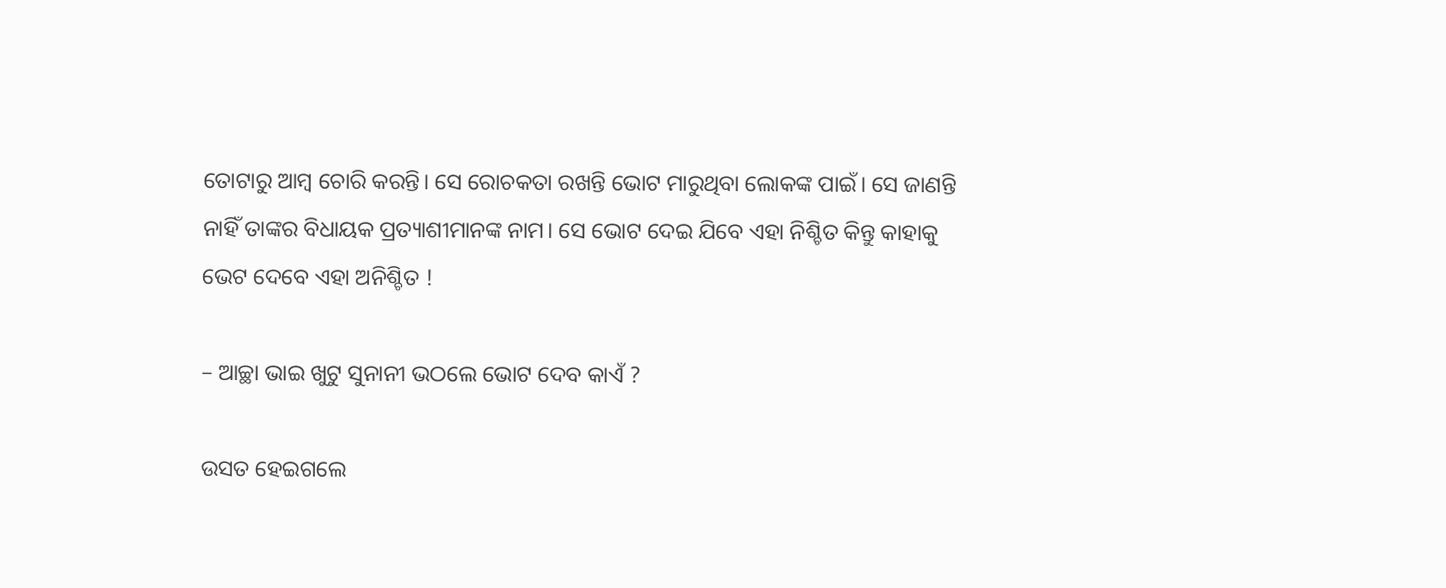ତୋଟାରୁ ଆମ୍ବ ଚୋରି କରନ୍ତି। ସେ ରୋଚକତା ରଖନ୍ତି ଭୋଟ ମାରୁଥିବା ଲୋକଙ୍କ ପାଇଁ। ସେ ଜାଣନ୍ତି ନାହିଁ ତାଙ୍କର ବିଧାୟକ ପ୍ରତ୍ୟାଶୀମାନଙ୍କ ନାମ। ସେ ଭୋଟ ଦେଇ ଯିବେ ଏହା ନିଶ୍ଚିତ କିନ୍ତୁ କାହାକୁ ଭେଟ ଦେବେ ଏହା ଅନିଶ୍ଚିତ !

– ଆଚ୍ଛା ଭାଇ ଖୁଟୁ ସୁନାନୀ ଭଠଲେ ଭୋଟ ଦେବ କାଏଁ ?

ଉସତ ହେଇଗଲେ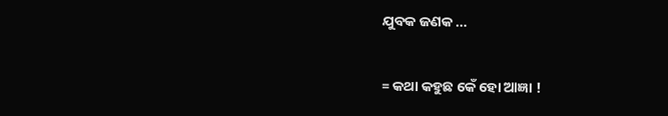ଯୁବକ ଜଣକ …

= କଥା କହୁଛ କେଁ ହୋ ଆଜ୍ଞା !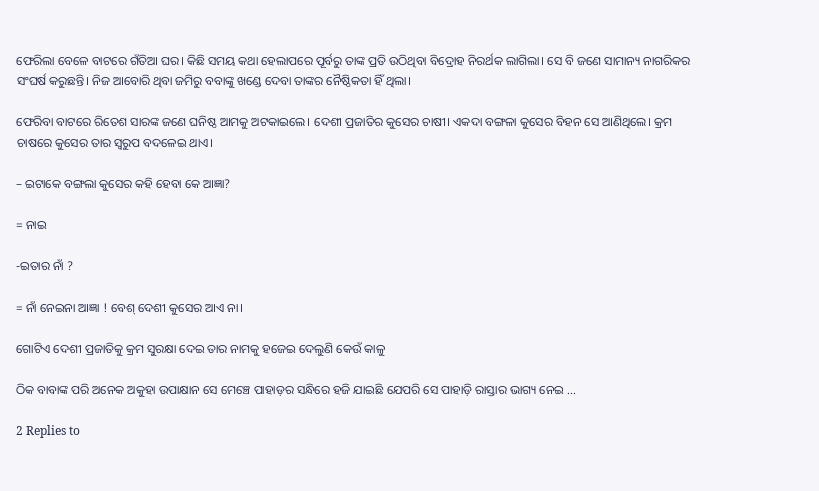ଫେରିଲା ବେଳେ ବାଟରେ ଗଁତିଆ ଘର। କିଛି ସମୟ କଥା ହେଲାପରେ ପୂର୍ବରୁ ତାଙ୍କ ପ୍ରତି ଉଠିଥିବା ବିଦ୍ରୋହ ନିରର୍ଥକ ଲାଗିଲା। ସେ ବି ଜଣେ ସାମାନ୍ୟ ନାଗରିକର ସଂଘର୍ଷ କରୁଛନ୍ତି। ନିଜ ଆବୋରି ଥିବା ଜମିରୁ ବବାଙ୍କୁ ଖଣ୍ଡେ ଦେବା ତାଙ୍କର ନୈଷ୍ଠିକତା ହିଁ ଥିଲା।

ଫେରିବା ବାଟରେ ରିତେଶ ସାରଙ୍କ ଜଣେ ଘନିଷ୍ଠ ଆମକୁ ଅଟକାଇଲେ। ଦେଶୀ ପ୍ରଜାତିର କୁସେର ଚାଷୀ। ଏକଦା ବଙ୍ଗଳା କୁସେର ବିହନ ସେ ଆଣିଥିଲେ। କ୍ରମ ଚାଷରେ କୁସେର ତାର ସ୍ଵରୁପ ବଦଳେଇ ଥାଏ।

– ଇଟାକେ ବଙ୍ଗଲା କୁସେର କହି ହେବା କେ ଆଜ୍ଞା?

= ନାଇ

-ଇତାର ନାଁ ?

= ନାଁ ନେଇନା ଆଜ୍ଞା ! ବେଶ୍ ଦେଶୀ କୁସେର ଆଏ ନା।

ଗୋଟିଏ ଦେଶୀ ପ୍ରଜାତିକୁ କ୍ରମ ସୁରକ୍ଷା ଦେଇ ତାର ନାମକୁ ହଜେଇ ଦେଲୁଣି କେଉଁ କାଳୁ

ଠିକ ବାବାଙ୍କ ପରି ଅନେକ ଅକୁହା ଉପାକ୍ଷାନ ସେ ମେଞ୍ଚେ ପାହାଡ଼ର ସନ୍ଧିରେ ହଜି ଯାଇଛି ଯେପରି ସେ ପାହାଡ଼ି ରାସ୍ତାର ଭାଗ୍ୟ ନେଇ …

2 Replies to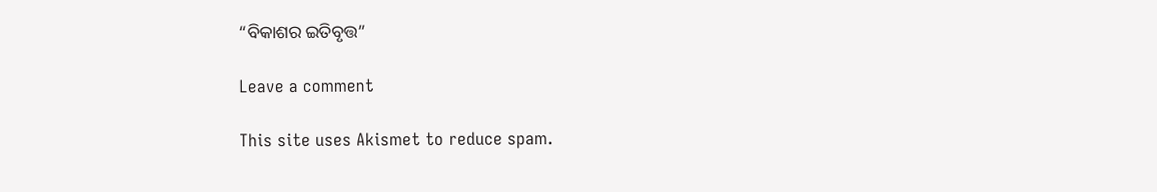“ବିକାଶର ଇତିବୃତ୍ତ”

Leave a comment

This site uses Akismet to reduce spam.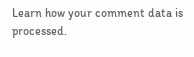Learn how your comment data is processed.